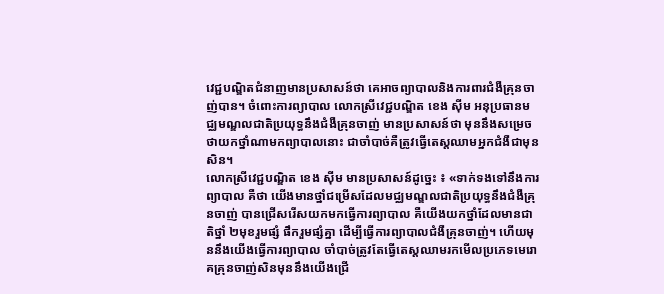វេជ្ជបណ្ឌិតជំនាញមានប្រសាសន៍ថា គេអាចព្យាបាលនិងការពារជំងឺគ្រុនចាញ់បាន។ ចំពោះការព្យាបាល លោកស្រីវេជ្ជបណ្ឌិត ខេង ស៊ីម អនុប្រធានមជ្ឈមណ្ឌលជាតិប្រយុទ្ធនឹងជំងឺគ្រុនចាញ់ មានប្រសាសន៍ថា មុននឹងសម្រេចថាយកថ្នាំណាមកព្យាបាលនោះ ជាចាំបាច់គឺត្រូវធ្វើតេស្តឈាមអ្នកជំងឺជាមុនសិន។
លោកស្រីវេជ្ជបណ្ឌិត ខេង ស៊ីម មានប្រសាសន៍ដូច្នេះ ៖ «ទាក់ទងទៅនឹងការព្យាបាល គឺថា យើងមានថ្នាំជម្រើសដែលមជ្ឈមណ្ឌលជាតិប្រយុទ្ធនឹងជំងឺគ្រុនចាញ់ បានជ្រើសរើសយកមកធ្វើការព្យាបាល គឺយើងយកថ្នាំដែលមានជាតិថ្នាំ ២មុខរួមផ្សំ ផឹករួមផ្សំគ្នា ដើម្បីធ្វើការព្យាបាលជំងឺគ្រុនចាញ់។ ហើយមុននឹងយើងធ្វើការព្យាបាល ចាំបាច់ត្រូវតែធ្វើតេស្តឈាមរកមើលប្រភេទមេរោគគ្រុនចាញ់សិនមុននឹងយើងជ្រើ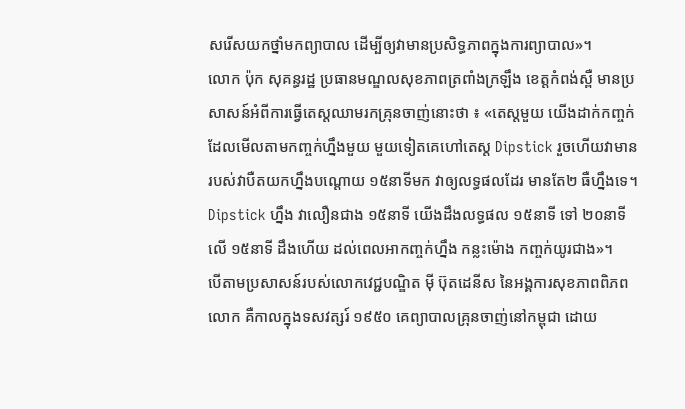សរើសយកថ្នាំមកព្យាបាល ដើម្បីឲ្យវាមានប្រសិទ្ធភាពក្នុងការព្យាបាល»។
លោក ប៉ុក សុគន្ធរដ្ឋ ប្រធានមណ្ឌលសុខភាពត្រពាំងក្រឡឹង ខេត្តកំពង់ស្ពឺ មានប្រសាសន៍អំពីការធ្វើតេស្តឈាមរកគ្រុនចាញ់នោះថា ៖ «តេស្តមួយ យើងដាក់កញ្ចក់ដែលមើលតាមកញ្ចក់ហ្នឹងមួយ មួយទៀតគេហៅតេស្ត Dipstick រួចហើយវាមានរបស់វាបឺតយកហ្នឹងបណ្តោយ ១៥នាទីមក វាឲ្យលទ្ធផលដែរ មានតែ២ ធឺហ្នឹងទេ។ Dipstick ហ្នឹង វាលឿនជាង ១៥នាទី យើងដឹងលទ្ធផល ១៥នាទី ទៅ ២០នាទី លើ ១៥នាទី ដឹងហើយ ដល់ពេលអាកញ្ចក់ហ្នឹង កន្លះម៉ោង កញ្ចក់យូរជាង»។
បើតាមប្រសាសន៍របស់លោកវេជ្ជបណ្ឌិត ម៉ី ប៊ុតដេនីស នៃអង្គការសុខភាពពិភពលោក គឺកាលក្នុងទសវត្សរ៍ ១៩៥០ គេព្យាបាលគ្រុនចាញ់នៅកម្ពុជា ដោយ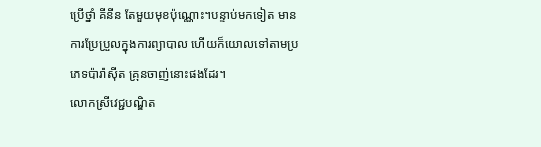ប្រើថ្នាំ គីនីន តែមួយមុខប៉ុណ្ណោះ។បន្ទាប់មកទៀត មានការប្រែប្រួលក្នុងការព្យាបាល ហើយក៏យោលទៅតាមប្រភេទប៉ារ៉ា់ស៊ីត គ្រុនចាញ់នោះផងដែរ។
លោកស្រីវេជ្ជបណ្ឌិត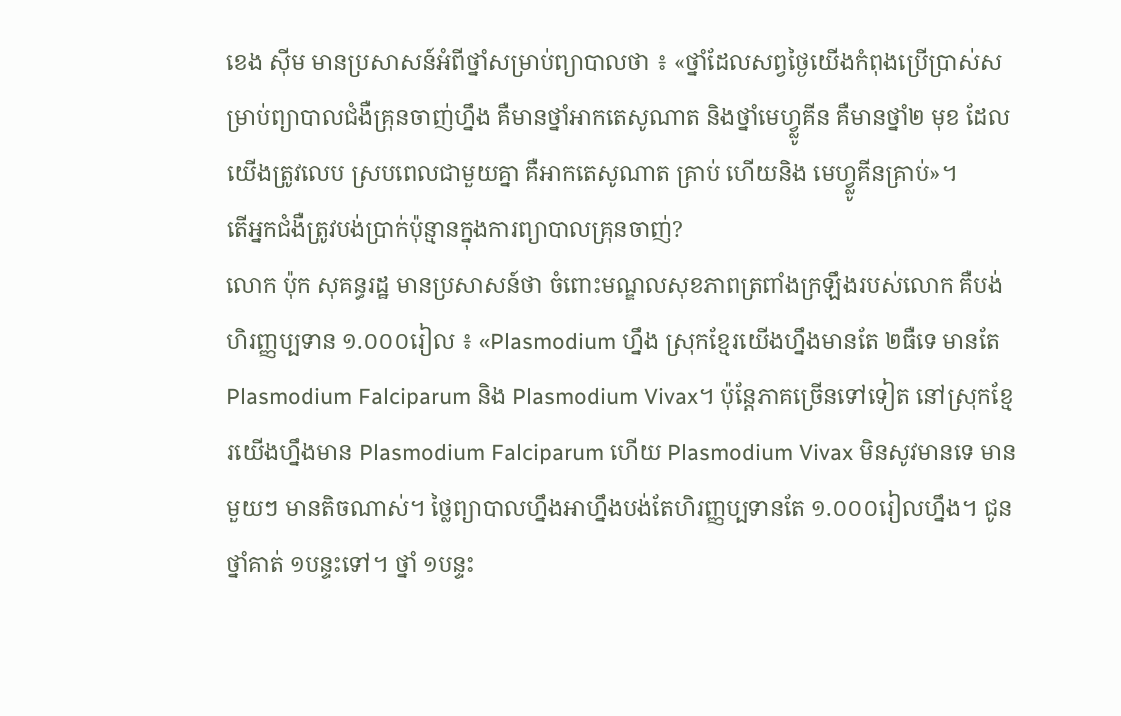ខេង ស៊ីម មានប្រសាសន៍អំពីថ្នាំសម្រាប់ព្យាបាលថា ៖ «ថ្នាំដែលសព្វថ្ងៃយើងកំពុងប្រើប្រាស់សម្រាប់ព្យាបាលជំងឺគ្រុនចាញ់ហ្នឹង គឺមានថ្នាំអាកតេសូណាត និងថ្នាំមេហ្វ្លូគីន គឺមានថ្នាំ២ មុខ ដែលយើងត្រូវលេប ស្របពេលជាមួយគ្នា គឺអាកតេសូណាត គ្រាប់ ហើយនិង មេហ្វ្លូគីនគ្រាប់»។
តើអ្នកជំងឺត្រូវបង់ប្រាក់ប៉ុន្មានក្នុងការព្យាបាលគ្រុនចាញ់?
លោក ប៉ុក សុគន្ធរដ្ឋ មានប្រសាសន៍ថា ចំពោះមណ្ឌលសុខភាពត្រពាំងក្រឡឹងរបស់លោក គឺបង់ហិរញ្ញប្បទាន ១.០០០រៀល ៖ «Plasmodium ហ្នឹង ស្រុកខ្មែរយើងហ្នឹងមានតែ ២ធឺទេ មានតែ Plasmodium Falciparum និង Plasmodium Vivax។ ប៉ុន្តែភាគច្រើនទៅទៀត នៅស្រុកខ្មែរយើងហ្នឹងមាន Plasmodium Falciparum ហើយ Plasmodium Vivax មិនសូវមានទេ មានមួយៗ មានតិចណាស់។ ថ្លៃព្យាបាលហ្នឹងអាហ្នឹងបង់តែហិរញ្ញប្បទានតែ ១.០០០រៀលហ្នឹង។ ជូនថ្នាំគាត់ ១បន្ទះទៅ។ ថ្នាំ ១បន្ទះ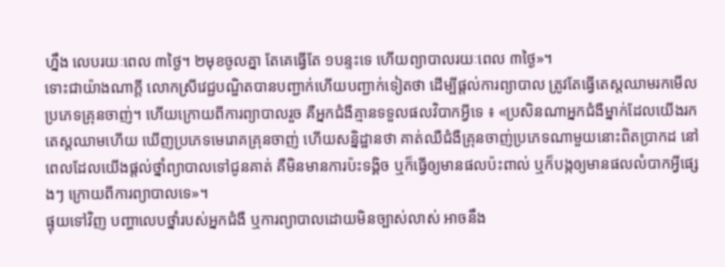ហ្នឹង លេបរយៈពេល ៣ថ្ងៃ។ ២មុខចូលគ្នា តែគេធ្វើតែ ១បន្ទះទេ ហើយព្យាបាលរយៈពេល ៣ថ្ងៃ»។
ទោះជាយ៉ាងណាក្តី លោកស្រីវេជ្ជបណ្ឌិតបានបញ្ជាក់ហើយបញ្ជាក់ទៀតថា ដើម្បីផ្តល់ការព្យាបាល ត្រូវតែធ្វើតេស្តឈាមរកមើលប្រភេទគ្រុនចាញ់។ ហើយក្រោយពីការព្យាបាលរួច គឺអ្នកជំងឺគ្មានទទួលផលវិបាកអ្វីទេ ៖ «ប្រសិនណាអ្នកជំងឺម្នាក់ដែលយើងរកតេស្តឈាមហើយ ឃើញប្រភេទមេរោគគ្រុនចាញ់ ហើយសន្និដ្ឋានថា គាត់ឈឺជំងឺគ្រុនចាញ់ប្រភេទណាមួយនោះពិតប្រាកដ នៅពេលដែលយើងផ្តល់ថ្នាំព្យាបាលទៅជូនគាត់ គឺមិនមានការប៉ះទង្គិច ឬក៏ធ្វើឲ្យមានផលប៉ះពាល់ ឬក៏បង្កឲ្យមានផលលំបាកអ្វីផ្សេងៗ ក្រោយពីការព្យាបាលទេ»។
ផ្ទុយទៅវិញ បញ្ហាលេបថ្នាំរបស់អ្នកជំងឺ ឬការព្យាបាលដោយមិនច្បាស់លាស់ អាចនឹង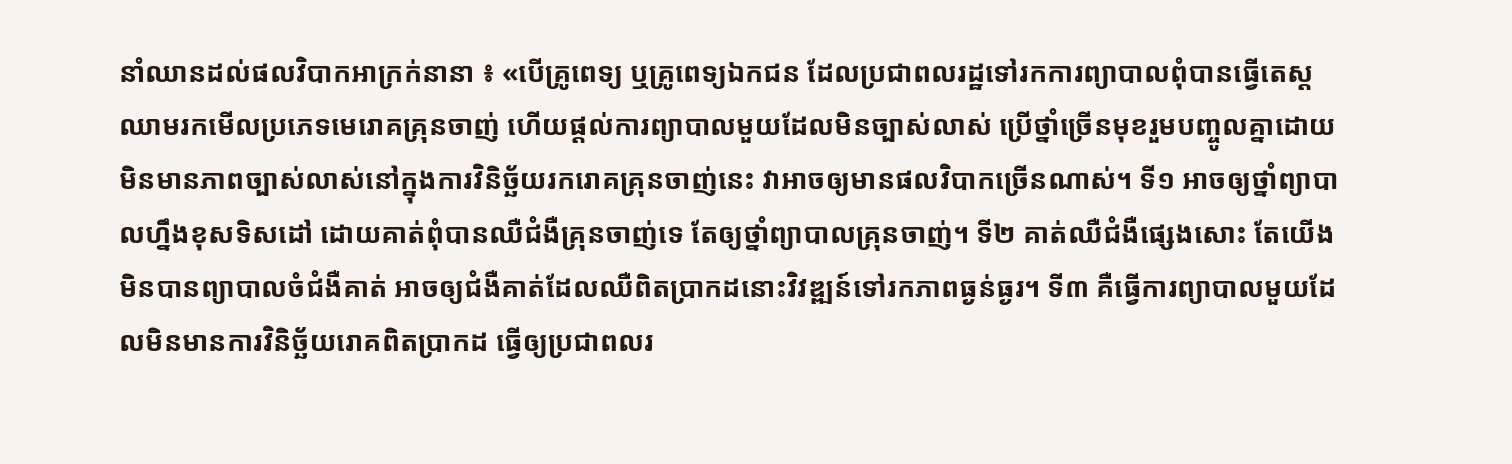នាំឈានដល់ផលវិបាកអាក្រក់នានា ៖ «បើគ្រូពេទ្យ ឬគ្រូពេទ្យឯកជន ដែលប្រជាពលរដ្ឋទៅរកការព្យាបាលពុំបានធ្វើតេស្តឈាមរកមើលប្រភេទមេរោគគ្រុនចាញ់ ហើយផ្តល់ការព្យាបាលមួយដែលមិនច្បាស់លាស់ ប្រើថ្នាំច្រើនមុខរួមបញ្ចូលគ្នាដោយមិនមានភាពច្បាស់លាស់នៅក្នុងការវិនិច្ឆ័យរករោគគ្រុនចាញ់នេះ វាអាចឲ្យមានផលវិបាកច្រើនណាស់។ ទី១ អាចឲ្យថ្នាំព្យាបាលហ្នឹងខុសទិសដៅ ដោយគាត់ពុំបានឈឺជំងឺគ្រុនចាញ់ទេ តែឲ្យថ្នាំព្យាបាលគ្រុនចាញ់។ ទី២ គាត់ឈឺជំងឺផ្សេងសោះ តែយើងមិនបានព្យាបាលចំជំងឺគាត់ អាចឲ្យជំងឺគាត់ដែលឈឺពិតប្រាកដនោះវិវឌ្ឍន៍ទៅរកភាពធ្ងន់ធ្ងរ។ ទី៣ គឺធ្វើការព្យាបាលមួយដែលមិនមានការវិនិច្ឆ័យរោគពិតប្រាកដ ធ្វើឲ្យប្រជាពលរ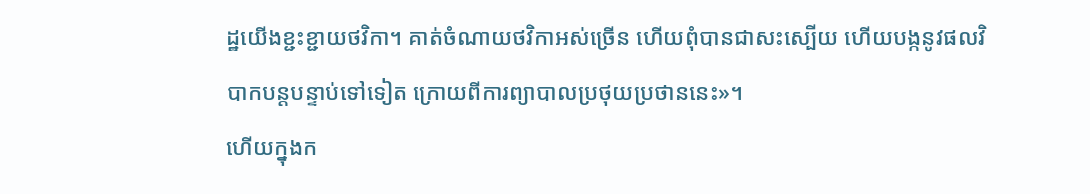ដ្ឋយើងខ្ជះខ្ជាយថវិកា។ គាត់ចំណាយថវិកាអស់ច្រើន ហើយពុំបានជាសះស្បើយ ហើយបង្កនូវផលវិបាកបន្តបន្ទាប់ទៅទៀត ក្រោយពីការព្យាបាលប្រថុយប្រថាននេះ»។
ហើយក្នុងក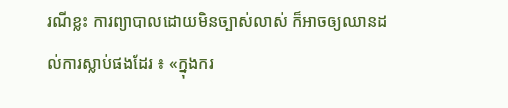រណីខ្លះ ការព្យាបាលដោយមិនច្បាស់លាស់ ក៏អាចឲ្យឈានដល់ការស្លាប់ផងដែរ ៖ «ក្នុងករ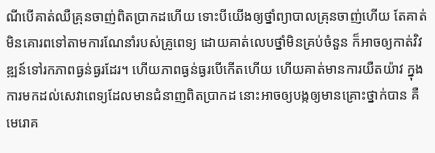ណីបើគាត់ឈឺគ្រុនចាញ់ពិតប្រាកដហើយ ទោះបីយើងឲ្យថ្នាំព្យាបាលគ្រុនចាញ់ហើយ តែគាត់មិនគោរពទៅតាមការណែនាំរបស់គ្រូពេទ្យ ដោយគាត់លេបថ្នាំមិនគ្រប់ចំនួន ក៏អាចឲ្យកាត់វិវឌ្ឍន៍ទៅរកភាពធ្ងន់ធ្ងរដែរ។ ហើយភាពធ្ងន់ធ្ងរបើកើតហើយ ហើយគាត់មានការយឺតយ៉ាវ ក្នុងការមកដល់សេវាពេទ្យដែលមានជំនាញពិតប្រាកដ នោះអាចឲ្យបង្កឲ្យមានគ្រោះថ្នាក់បាន គឺមេរោគ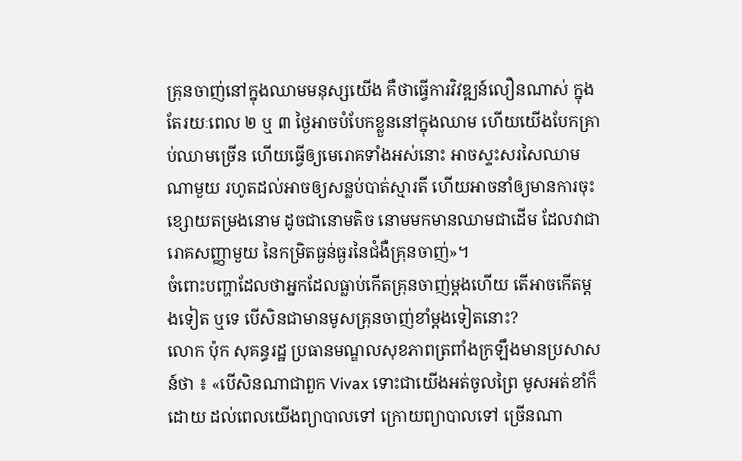គ្រុនចាញ់នៅក្នុងឈាមមនុស្សយើង គឺថាធ្វើការវិវឌ្ឍន៍លឿនណាស់ ក្នុងតែរយៈពេល ២ ឬ ៣ ថ្ងៃអាចបំបែកខ្លួននៅក្នុងឈាម ហើយយើងបែកគ្រាប់ឈាមច្រើន ហើយធ្វើឲ្យមេរោគទាំងអស់នោះ អាចស្ទះសរសៃឈាមណាមួយ រហូតដល់អាចឲ្យសន្លប់បាត់ស្មារតី ហើយអាចនាំឲ្យមានការចុះខ្សោយតម្រងនោម ដូចជានោមតិច នោមមកមានឈាមជាដើម ដែលវាជារោគសញ្ញាមួយ នៃកម្រិតធ្ងន់ធ្ងរនៃជំងឺគ្រុនចាញ់»។
ចំពោះបញ្ហាដែលថាអ្នកដែលធ្លាប់កើតគ្រុនចាញ់ម្តងហើយ តើអាចកើតម្តងទៀត ឬទេ បើសិនជាមានមូសគ្រុនចាញ់ខាំម្តងទៀតនោះ?
លោក ប៉ុក សុគន្ធរដ្ឋ ប្រធានមណ្ឌលសុខភាពត្រពាំងក្រឡឹងមានប្រសាសន៍ថា ៖ «បើសិនណាជាពួក Vivax ទោះជាយើងអត់ចូលព្រៃ មូសអត់ខាំក៏ដោយ ដល់ពេលយើងព្យាបាលទៅ ក្រោយព្យាបាលទៅ ច្រើនណា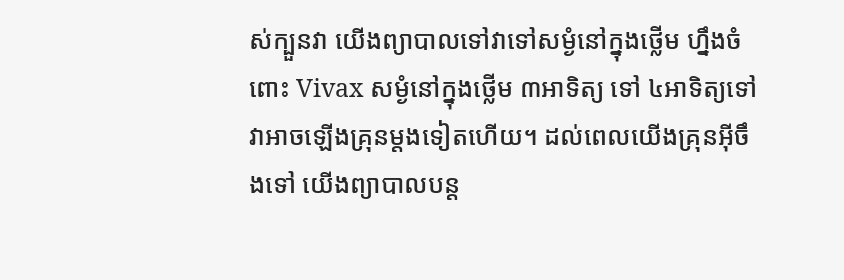ស់ក្បួនវា យើងព្យាបាលទៅវាទៅសម្ងំនៅក្នុងថ្លើម ហ្នឹងចំពោះ Vivax សម្ងំនៅក្នុងថ្លើម ៣អាទិត្យ ទៅ ៤អាទិត្យទៅ វាអាចឡើងគ្រុនម្តងទៀតហើយ។ ដល់ពេលយើងគ្រុនអ៊ីចឹងទៅ យើងព្យាបាលបន្ត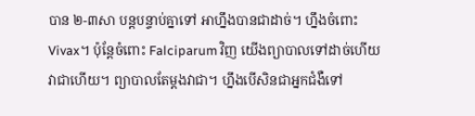បាន ២-៣សា បន្តបន្ទាប់គ្នាទៅ អាហ្នឹងបានជាដាច់។ ហ្នឹងចំពោះ Vivax។ ប៉ុន្តែចំពោះ Falciparum វិញ យើងព្យាបាលទៅដាច់ហើយ វាជាហើយ។ ព្យាបាលតែម្តងវាជា។ ហ្នឹងបើសិនជាអ្នកជំងឺទៅ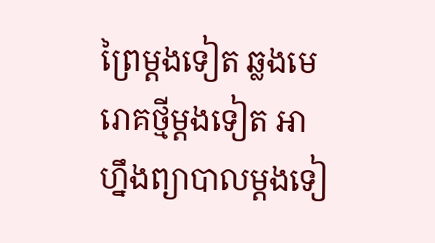ព្រៃម្តងទៀត ឆ្លងមេរោគថ្មីម្តងទៀត អាហ្នឹងព្យាបាលម្តងទៀ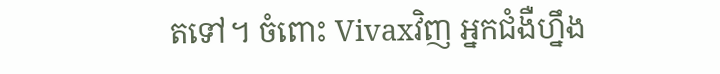តទៅ។ ចំពោះ Vivaxវិញ អ្នកជំងឺហ្នឹង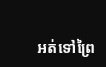អត់ទៅព្រៃ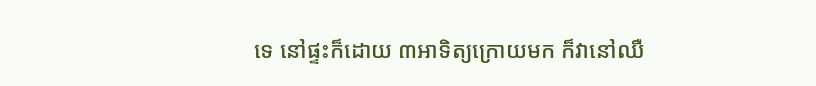ទេ នៅផ្ទះក៏ដោយ ៣អាទិត្យក្រោយមក ក៏វានៅឈឺ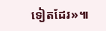ទៀតដែរ»៕